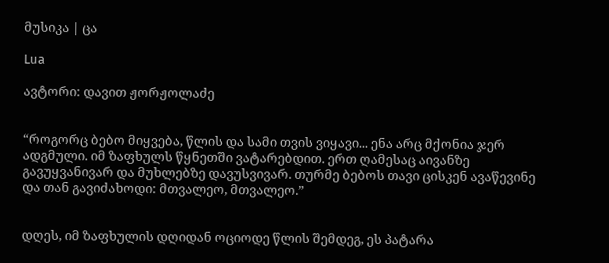მუსიკა | ცა

Lua

ავტორი: დავით ჟორჟოლაძე


“როგორც ბებო მიყვება, წლის და სამი თვის ვიყავი... ენა არც მქონია ჯერ ადგმული. იმ ზაფხულს წყნეთში ვატარებდით. ერთ ღამესაც აივანზე გავუყვანივარ და მუხლებზე დავუსვივარ. თურმე ბებოს თავი ცისკენ ავაწევინე და თან გავიძახოდი: მთვალეო, მთვალეო.”


დღეს, იმ ზაფხულის დღიდან ოციოდე წლის შემდეგ, ეს პატარა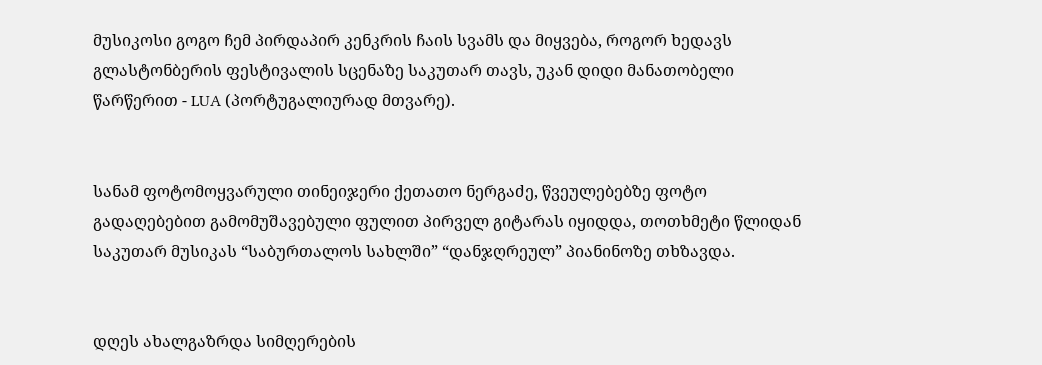მუსიკოსი გოგო ჩემ პირდაპირ კენკრის ჩაის სვამს და მიყვება, როგორ ხედავს გლასტონბერის ფესტივალის სცენაზე საკუთარ თავს, უკან დიდი მანათობელი წარწერით - LUA (პორტუგალიურად მთვარე).


სანამ ფოტომოყვარული თინეიჯერი ქეთათო ნერგაძე, წვეულებებზე ფოტო გადაღებებით გამომუშავებული ფულით პირველ გიტარას იყიდდა, თოთხმეტი წლიდან საკუთარ მუსიკას “საბურთალოს სახლში” “დანჯღრეულ” პიანინოზე თხზავდა.


დღეს ახალგაზრდა სიმღერების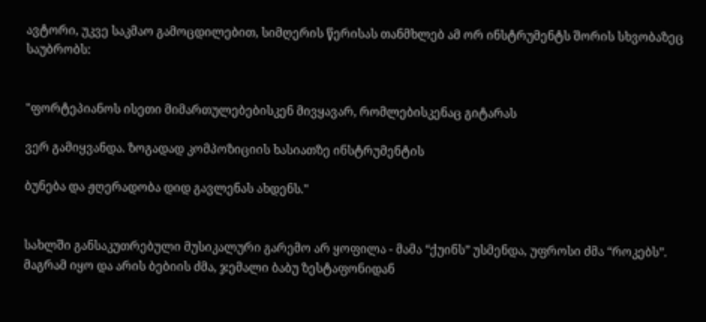ავტორი, უკვე საკმაო გამოცდილებით, სიმღერის წერისას თანმხლებ ამ ორ ინსტრუმენტს შორის სხვობაზეც საუბრობს:


"ფორტეპიანოს ისეთი მიმართულებებისკენ მივყავარ, რომლებისკენაც გიტარას

ვერ გამიყვანდა. ზოგადად კომპოზიციის ხასიათზე ინსტრუმენტის

ბუნება და ჟღერადობა დიდ გავლენას ახდენს."


სახლში განსაკუთრებული მუსიკალური გარემო არ ყოფილა - მამა “ქუინს” უსმენდა, უფროსი ძმა “როკებს”. მაგრამ იყო და არის ბებიის ძმა, ჯემალი ბაბუ ზესტაფონიდან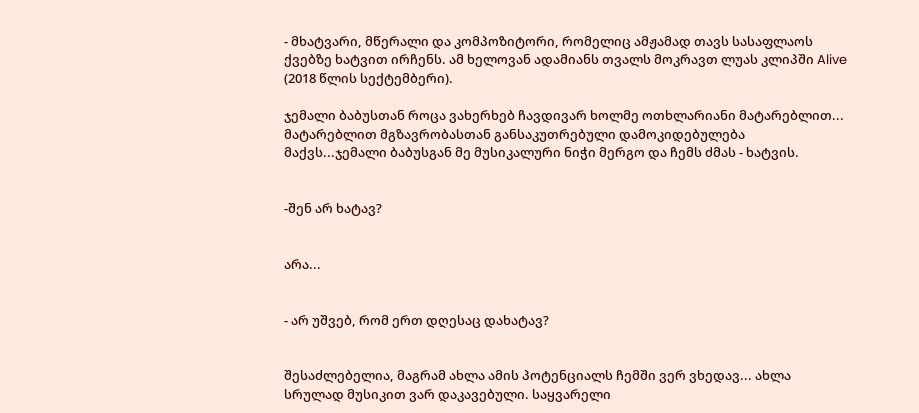- მხატვარი, მწერალი და კომპოზიტორი, რომელიც ამჟამად თავს სასაფლაოს ქვებზე ხატვით ირჩენს. ამ ხელოვან ადამიანს თვალს მოკრავთ ლუას კლიპში Alive (2018 წლის სექტემბერი).

ჯემალი ბაბუსთან როცა ვახერხებ ჩავდივარ ხოლმე ოთხლარიანი მატარებლით... მატარებლით მგზავრობასთან განსაკუთრებული დამოკიდებულება მაქვს...ჯემალი ბაბუსგან მე მუსიკალური ნიჭი მერგო და ჩემს ძმას - ხატვის.


-შენ არ ხატავ?


არა...


- არ უშვებ, რომ ერთ დღესაც დახატავ?


შესაძლებელია, მაგრამ ახლა ამის პოტენციალს ჩემში ვერ ვხედავ... ახლა სრულად მუსიკით ვარ დაკავებული. საყვარელი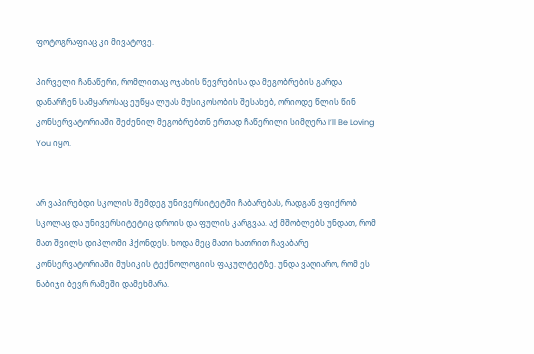ფოტოგრაფიაც კი მივატოვე.

პირველი ჩანაწერი, რომლითაც ოჯახის წევრებისა და მეგობრების გარდა დანარჩენ სამყაროსაც ეუწყა ლუას მუსიკოსობის შესახებ, ორიოდე წლის წინ კონსერვატორიაში შეძენილ მეგობრებთნ ერთად ჩაწერილი სიმღერა I’ll Be Loving You იყო.


არ ვაპირებდი სკოლის შემდეგ უნივერსიტეტში ჩაბარებას, რადგან ვფიქრობ სკოლაც და უნივერსიტეტიც დროის და ფულის კარგვაა. აქ მშობლებს უნდათ, რომ მათ შვილს დიპლომი ჰქონდეს. ხოდა მეც მათი ხათრით ჩავაბარე კონსერვატორიაში მუსიკის ტექნოლოგიის ფაკულტეტზე. უნდა ვაღიარო, რომ ეს ნაბიჯი ბევრ რამეში დამეხმარა.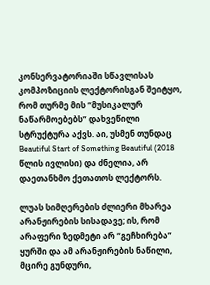კონსერვატორიაში სწავლისას კომპოზიციის ლექტორისგან შეიტყო, რომ თურმე მის “მუსიკალურ ნაწარმოებებს” დახვეწილი სტრუქტურა აქვს. აი, უსმენ თუნდაც Beautiful Start of Something Beautiful (2018 წლის ივლისი) და ძნელია, არ დაეთანხმო ქეთათოს ლექტორს.

ლუას სიმღერების ძლიერი მხარეა არანჟირების სისადავე; ის, რომ არაფერი ზედმეტი არ “გეჩხირება” ყურში და ამ არანჟირების ნაწილი, მცირე გუნდური,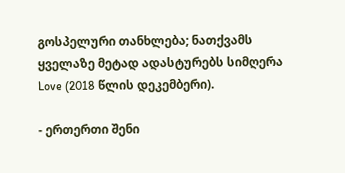გოსპელური თანხლება; ნათქვამს ყველაზე მეტად ადასტურებს სიმღერა Love (2018 წლის დეკემბერი).

- ერთერთი შენი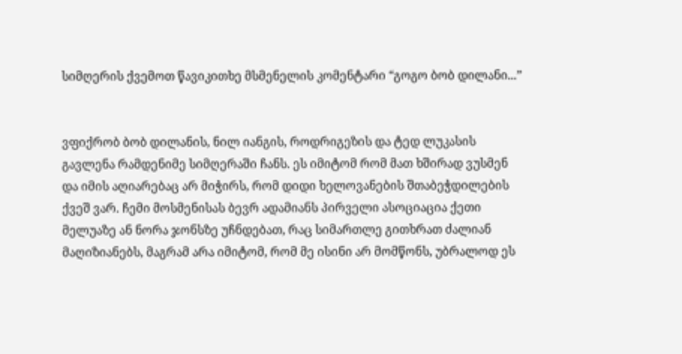სიმღერის ქვემოთ წავიკითხე მსმენელის კომენტარი “გოგო ბობ დილანი...”


ვფიქრობ ბობ დილანის, ნილ იანგის, როდრიგეზის და ტედ ლუკასის გავლენა რამდენიმე სიმღერაში ჩანს. ეს იმიტომ რომ მათ ხშირად ვუსმენ და იმის აღიარებაც არ მიჭირს, რომ დიდი ხელოვანების შთაბეჭდილების ქვეშ ვარ. ჩემი მოსმენისას ბევრ ადამიანს პირველი ასოციაცია ქეთი მელუაზე ან ნორა ჯონსზე უჩნდებათ, რაც სიმართლე გითხრათ ძალიან მაღიზიანებს, მაგრამ არა იმიტომ, რომ მე ისინი არ მომწონს, უბრალოდ ეს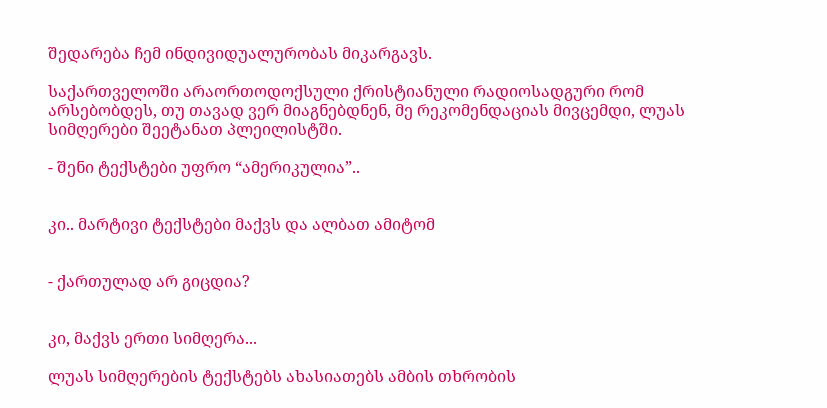შედარება ჩემ ინდივიდუალურობას მიკარგავს.

საქართველოში არაორთოდოქსული ქრისტიანული რადიოსადგური რომ არსებობდეს, თუ თავად ვერ მიაგნებდნენ, მე რეკომენდაციას მივცემდი, ლუას სიმღერები შეეტანათ პლეილისტში.

- შენი ტექსტები უფრო “ამერიკულია”..


კი.. მარტივი ტექსტები მაქვს და ალბათ ამიტომ


- ქართულად არ გიცდია?


კი, მაქვს ერთი სიმღერა...

ლუას სიმღერების ტექსტებს ახასიათებს ამბის თხრობის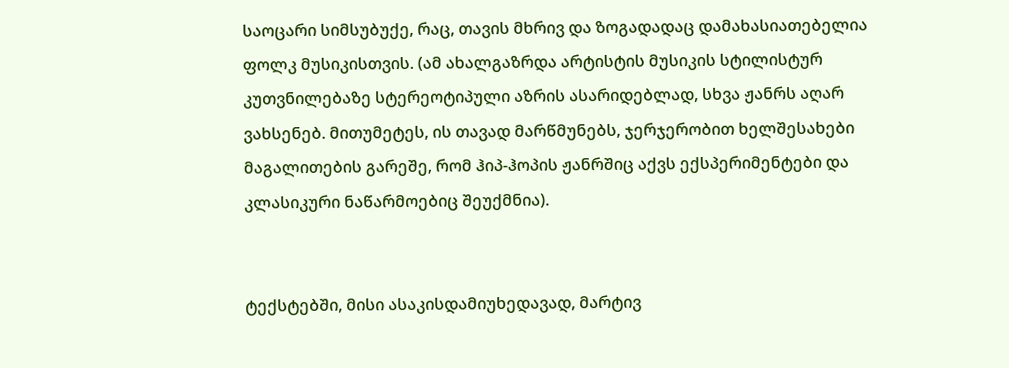საოცარი სიმსუბუქე, რაც, თავის მხრივ და ზოგადადაც დამახასიათებელია ფოლკ მუსიკისთვის. (ამ ახალგაზრდა არტისტის მუსიკის სტილისტურ კუთვნილებაზე სტერეოტიპული აზრის ასარიდებლად, სხვა ჟანრს აღარ ვახსენებ. მითუმეტეს, ის თავად მარწმუნებს, ჯერჯერობით ხელშესახები მაგალითების გარეშე, რომ ჰიპ-ჰოპის ჟანრშიც აქვს ექსპერიმენტები და კლასიკური ნაწარმოებიც შეუქმნია).


ტექსტებში, მისი ასაკისდამიუხედავად, მარტივ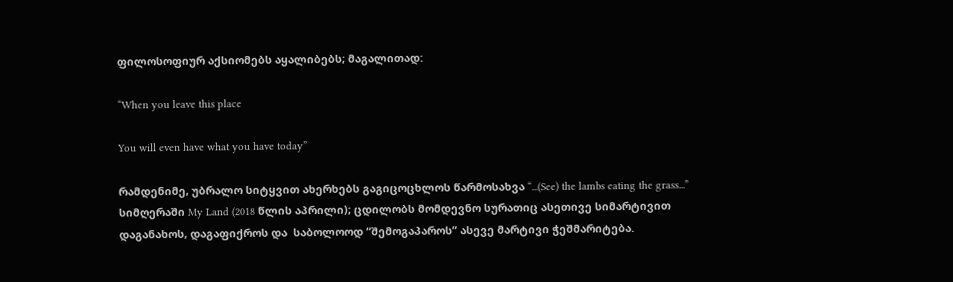ფილოსოფიურ აქსიომებს აყალიბებს; მაგალითად:

“When you leave this place

You will even have what you have today”

რამდენიმე, უბრალო სიტყვით ახერხებს გაგიცოცხლოს წარმოსახვა “...(See) the lambs eating the grass...” სიმღერაში My Land (2018 წლის აპრილი); ცდილობს მომდევნო სურათიც ასეთივე სიმარტივით დაგანახოს, დაგაფიქროს და  საბოლოოდ “შემოგაპაროს” ასევე მარტივი ჭეშმარიტება.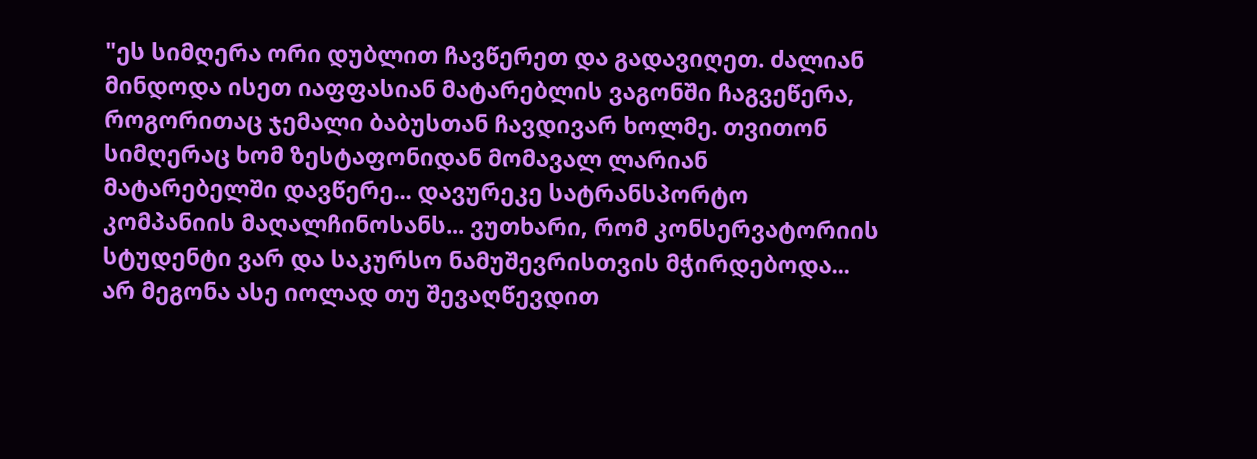"ეს სიმღერა ორი დუბლით ჩავწერეთ და გადავიღეთ. ძალიან მინდოდა ისეთ იაფფასიან მატარებლის ვაგონში ჩაგვეწერა, როგორითაც ჯემალი ბაბუსთან ჩავდივარ ხოლმე. თვითონ სიმღერაც ხომ ზესტაფონიდან მომავალ ლარიან მატარებელში დავწერე... დავურეკე სატრანსპორტო კომპანიის მაღალჩინოსანს... ვუთხარი, რომ კონსერვატორიის სტუდენტი ვარ და საკურსო ნამუშევრისთვის მჭირდებოდა... არ მეგონა ასე იოლად თუ შევაღწევდით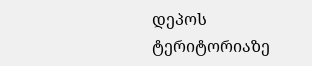დეპოს ტერიტორიაზე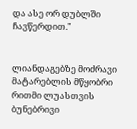და ასე ორ დუბლში ჩავწერდით."


ლიანდაგებზე მოძრავი მატარებლის მწყობრი რითმი ლუასთვის ბუნებრივი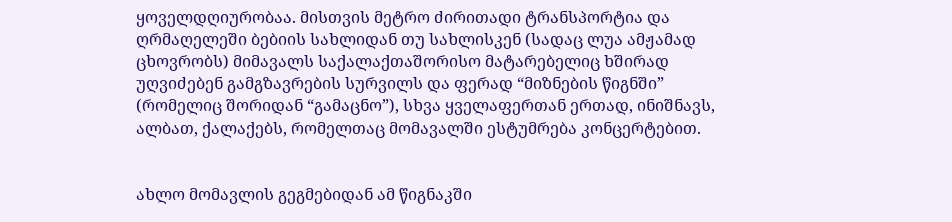ყოველდღიურობაა. მისთვის მეტრო ძირითადი ტრანსპორტია და ღრმაღელეში ბებიის სახლიდან თუ სახლისკენ (სადაც ლუა ამჟამად ცხოვრობს) მიმავალს საქალაქთაშორისო მატარებელიც ხშირად უღვიძებენ გამგზავრების სურვილს და ფერად “მიზნების წიგნში” (რომელიც შორიდან “გამაცნო”), სხვა ყველაფერთან ერთად, ინიშნავს, ალბათ, ქალაქებს, რომელთაც მომავალში ესტუმრება კონცერტებით.


ახლო მომავლის გეგმებიდან ამ წიგნაკში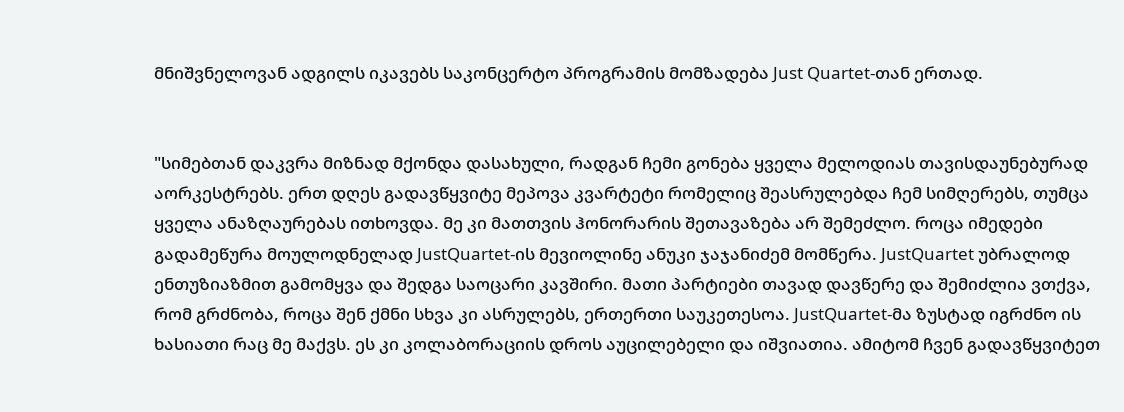მნიშვნელოვან ადგილს იკავებს საკონცერტო პროგრამის მომზადება Just Quartet-თან ერთად.


"სიმებთან დაკვრა მიზნად მქონდა დასახული, რადგან ჩემი გონება ყველა მელოდიას თავისდაუნებურად აორკესტრებს. ერთ დღეს გადავწყვიტე მეპოვა კვარტეტი რომელიც შეასრულებდა ჩემ სიმღერებს, თუმცა ყველა ანაზღაურებას ითხოვდა. მე კი მათთვის ჰონორარის შეთავაზება არ შემეძლო. როცა იმედები გადამეწურა მოულოდნელად JustQuartet-ის მევიოლინე ანუკი ჯაჯანიძემ მომწერა. JustQuartet უბრალოდ ენთუზიაზმით გამომყვა და შედგა საოცარი კავშირი. მათი პარტიები თავად დავწერე და შემიძლია ვთქვა, რომ გრძნობა, როცა შენ ქმნი სხვა კი ასრულებს, ერთერთი საუკეთესოა. JustQuartet-მა ზუსტად იგრძნო ის ხასიათი რაც მე მაქვს. ეს კი კოლაბორაციის დროს აუცილებელი და იშვიათია. ამიტომ ჩვენ გადავწყვიტეთ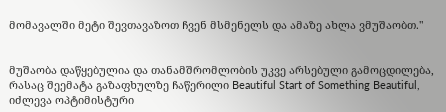მომავალში მეტი შევთავაზოთ ჩვენ მსმენელს და ამაზე ახლა ვმუშაობთ."


მუშაობა დაწყებულია და თანამშრომლობის უკვე არსებული გამოცდილება, რასაც შეემატა გაზაფხულზე ჩაწერილი Beautiful Start of Something Beautiful, იძლევა ოპტიმისტური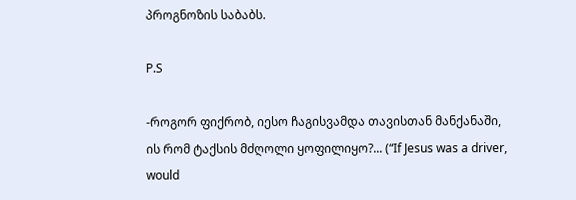პროგნოზის საბაბს.

P.S

-როგორ ფიქრობ, იესო ჩაგისვამდა თავისთან მანქანაში, ის რომ ტაქსის მძღოლი ყოფილიყო?... (“If Jesus was a driver, would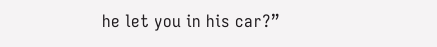he let you in his car?”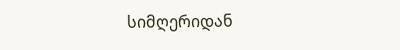სიმღერიდან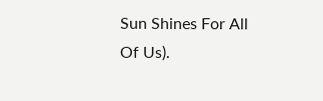Sun Shines For All Of Us).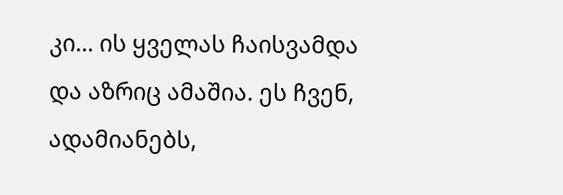კი... ის ყველას ჩაისვამდა და აზრიც ამაშია. ეს ჩვენ, ადამიანებს,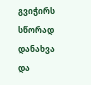გვიჭირს სწორად დანახვა და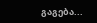გაგება...